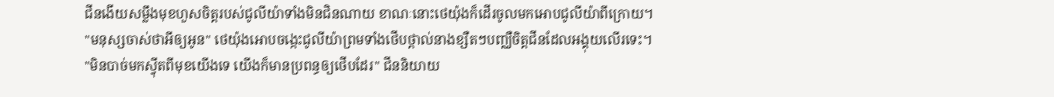ជីនងើយសម្លឹងមុខហួសចិត្តរបស់ជូលីយ៉ាទាំងមិនជិនណាយ ខាណៈនោះថេយ៉ុងក៏ដើរចូលមកអោបជូលីយ៉ាពីក្រោយ។
"មនុស្សចាស់ថាអីឲ្យអូន" ថេយ៉ុងអោបចង្កេះជូលីយ៉ាព្រមទាំងថើបថ្ពាល់នាងខ្សឺតៗបញ្ឈឺចិត្តជីនដែលអង្គុយលើរទេះ។
"មិនបាច់មកស្វ៉ីតពីមុខយើងទេ យើងក៏មានប្រពន្ធឲ្យថើបដែរ" ជីននិយាយ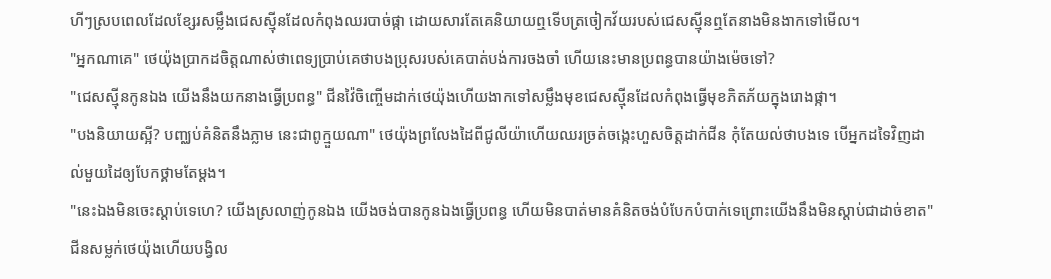ហីៗស្របពេលដែលខ្សែរសម្លឹងជេសស្ម៉ីនដែលកំពុងឈរបាច់ផ្កា ដោយសារតែគេនិយាយឮទើបត្រចៀកវ័យរបស់ជេសស្ម៉ីនឮតែនាងមិនងាកទៅមើល។
"អ្នកណាគេ" ថេយ៉ុងប្រាកដចិត្តណាស់ថាពេទ្យប្រាប់គេថាបងប្រុសរបស់គេបាត់បង់ការចងចាំ ហើយនេះមានប្រពន្ធបានយ៉ាងម៉េចទៅ?
"ជេសស្ម៉ីនកូនឯង យើងនឹងយកនាងធ្វើប្រពន្ធ" ជីនវ៉ៃចិញ្ចើមដាក់ថេយ៉ុងហើយងាកទៅសម្លឹងមុខជេសស្ម៉ីនដែលកំពុងធ្វើមុខភិតភ័យក្នុងរោងផ្កា។
"បងនិយាយស្អី? បញ្ឈប់គំនិតនឹងភ្លាម នេះជាពូក្មួយណា" ថេយ៉ុងព្រលែងដៃពីជូលីយ៉ាហើយឈរច្រត់ចង្កេះហួសចិត្តដាក់ជីន កុំតែយល់ថាបងទេ បើអ្នកដទៃវិញដាល់មួយដៃឲ្យបែកថ្គាមតែម្ដង។
"នេះឯងមិនចេះស្ដាប់ទេហេ? យើងស្រលាញ់កូនឯង យើងចង់បានកូនឯងធ្វើប្រពន្ធ ហើយមិនបាត់មានគំនិតចង់បំបែកបំបាក់ទេព្រោះយើងនឹងមិនស្ដាប់ជាដាច់ខាត" ជីនសម្លក់ថេយ៉ុងហើយបង្វិល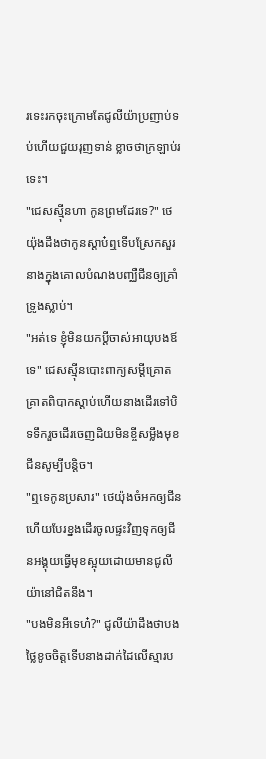រទេះរកចុះក្រោមតែជូលីយ៉ាប្រញាប់ទប់ហើយជួយរុញទាន់ ខ្លាចថាក្រឡាប់រទេះ។
"ជេសស្ម៉ីនហា កូនព្រមដែរទេ?" ថេយ៉ុងដឹងថាកូនស្ដាប៎ឮទើបស្រែកសួរនាងក្នុងគោលបំណងបញ្ឈឺជីនឲ្យគ្រាំទ្រូងស្លាប់។
"អត់ទេ ខ្ញុំមិនយកប្ដីចាស់អាយុបងឪទេ" ជេសស្ម៉ីនបោះពាក្យសម្ដីគ្រោតគ្រាតពិបាកស្ដាប់ហើយនាងដើរទៅបិទទឹករួចដើរចេញដិយមិនខ្ចីសម្លឹងមុខជីនសូម្បីបន្តិច។
"ឮទេកូនប្រសារ" ថេយ៉ុងចំអកឲ្យជីនហើយបែរខ្នងដើរចូលផ្ទះវិញទុកឲ្យជីនអង្គុយធ្វើមុខស្អុយដោយមានជូលីយ៉ានៅជិតនឹង។
"បងមិនអីទេហ៎?" ជូលីយ៉ាដឹងថាបងថ្លៃខូចចិត្តទើបនាងដាក់ដៃលើស្មារប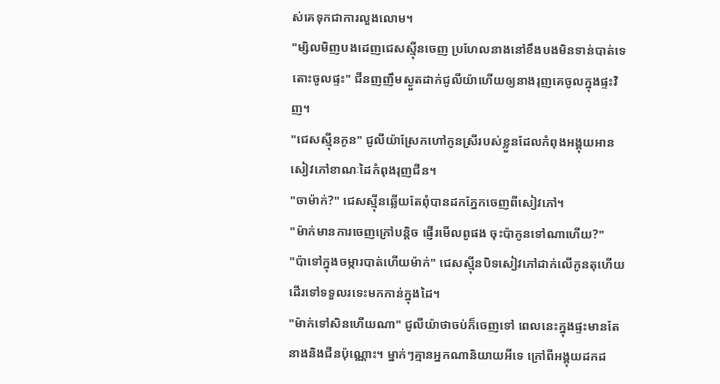ស់គេទុកជាការលួងលោម។
"ម្សិលមិញបងដេញជេសស្ម៉ីនចេញ ប្រហែលនាងនៅខឹងបងមិនទាន់បាត់ទេ តោះចូលផ្ទះ" ជីនញញឹមស្ងួតដាក់ជូលីយ៉ាហើយឲ្យនាងរុញគេចូលក្នុងផ្ទះវិញ។
"ជេសស្ម៉ីនកូន" ជូលីយ៉ាស្រែកហៅកូនស្រីរបស់ខ្លួនដែលកំពុងអង្គុយអានសៀវភៅខាណៈដៃកំពុងរុញជីន។
"ចាម៉ាក់?" ជេសស្ម៉ីនឆ្លើយតែពុំបានដកភ្នែកចេញពីសៀវភៅ។
"ម៉ាក់មានការចេញក្រៅបន្តិច ផ្ញើរមើលពូផង ចុះប៉ាកូនទៅណាហើយ?"
"ប៉ាទៅក្នុងចម្ការបាត់ហើយម៉ាក់" ជេសស្ម៉ីនបិទសៀវភៅដាក់លើកូនតុហើយដើរទៅទទួលរទេះមកកាន់ក្នុងដៃ។
"ម៉ាក់ទៅសិនហើយណា" ជូលីយ៉ាថាចប់ក៏ចេញទៅ ពេលនេះក្នុងផ្ទះមានតែនាងនិងជីនប៉ុណ្ណោះ។ ម្នាក់ៗគ្មានអ្នកណានិយាយអីទេ ក្រៅពីអង្គុយដកដ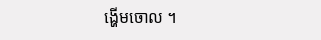ង្ហើមចោល ។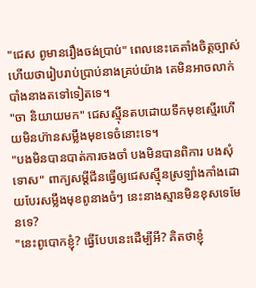"ជេស ពូមានរឿងចង់ប្រាប់" ពេលនេះគេតាំងចិត្តច្បាស់ហើយថារៀបរាប់ប្រាប់នាងគ្រប់យ៉ាង គេមិនអាចលាក់បាំងនាងតទៅទៀតទេ។
"ចា និយាយមក" ជេសស្ម៉ីនតបដោយទឹកមុខស្មើរហើយមិនហ៊ានសម្លឹងមុខទេចំនោះទេ។
"បងមិនបានបាត់ការចងចាំ បងមិនបានពិការ បងសុំទោស" ពាក្យសម្ដីជីនធ្វើឲ្យជេសស្ម៉ីនស្រឡាំងកាំងដោយបែរសម្លឹងមុខពូនាងចំៗ នេះនាងស្មានមិនខុសទេមែនទេ?
"នេះពូបោកខ្ញុំ? ធ្វើបែបនេះដើម្បីអី? គិតថាខ្ញុំ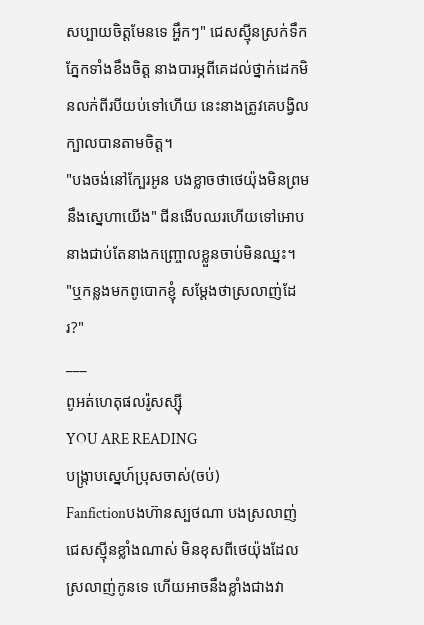សប្បាយចិត្តមែនទេ អ្ហឹកៗ" ជេសស្ម៉ីនស្រក់ទឹកភ្នែកទាំងខឹងចិត្ត នាងបារម្ភពីគេដល់ថ្នាក់ដេកមិនលក់ពីរបីយប់ទៅហើយ នេះនាងត្រូវគេបង្វិលក្បាលបានតាមចិត្ត។
"បងចង់នៅក្បែរអូន បងខ្លាចថាថេយ៉ុងមិនព្រមនឹងស្នេហាយើង" ជីនងើបឈរហើយទៅអោបនាងជាប់តែនាងកញ្ច្រោលខ្លួនចាប់មិនឈ្នះ។
"ឬកន្លងមកពូបោកខ្ញុំ សម្ដែងថាស្រលាញ់ដែរ?"
___
ពូអត់ហេតុផលរ៉ូសស្ស៊ី
YOU ARE READING
បង្ក្រាបស្នេហ៍ប្រុសចាស់(ចប់)
Fanfictionបងហ៊ានស្បថណា បងស្រលាញ់ជេសស្ម៉ីនខ្លាំងណាស់ មិនខុសពីថេយ៉ុងដែលស្រលាញ់កូនទេ ហើយអាចនឹងខ្លាំងជាងវា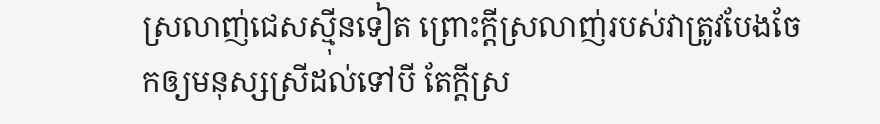ស្រលាញ់ជេសស្ម៉ីនទៀត ព្រោះក្ដីស្រលាញ់របស់វាត្រូវបែងចែកឲ្យមនុស្សស្រីដល់ទៅបី តែក្ដីស្រ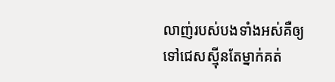លាញ់របស់បងទាំងអស់គឺឲ្យទៅជេសស្ម៉ីនតែម្នាក់គត់